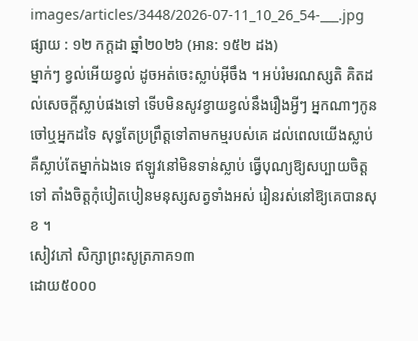images/articles/3448/2026-07-11_10_26_54-___.jpg
ផ្សាយ : ១២ កក្តដា ឆ្នាំ២០២៦ (អាន: ១៥២ ដង)
ម្នាក់ៗ ខ្វល់អើយខ្វល់ ដូចអត់ចេះស្លាប់អ៊ីចឹង ។ អប់រំមរណស្សតិ គិតដល់សេចក្ដីស្លាប់ផងទៅ ទើបមិនសូវខ្វាយខ្វល់នឹងរឿងអ្វីៗ អ្នកណាៗកូនចៅឬអ្នកដទៃ សុទ្ធតែប្រព្រឹត្តទៅតាមកម្មរបស់គេ ដល់ពេលយើងស្លាប់ គឺស្លាប់តែម្នាក់ឯងទេ ឥឡូវនៅមិនទាន់ស្លាប់ ធ្វើបុណ្យឱ្យសប្បាយចិត្តទៅ តាំងចិត្តកុំបៀតបៀនមនុស្សសត្វទាំងអស់ រៀនរស់នៅឱ្យគេបានសុខ ។
សៀវភៅ សិក្សាព្រះសូត្រភាគ១៣
ដោយ៥០០០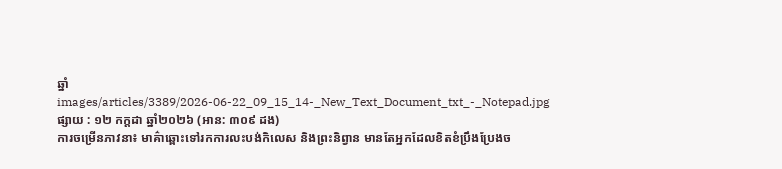ឆ្នាំ
images/articles/3389/2026-06-22_09_15_14-_New_Text_Document_txt_-_Notepad.jpg
ផ្សាយ : ១២ កក្តដា ឆ្នាំ២០២៦ (អាន: ៣០៩ ដង)
ការចម្រើនភាវនា៖ មាគ៌ាឆ្ពោះទៅរកការលះបង់កិលេស និងព្រះនិព្វាន មានតែអ្នកដែលខិតខំប្រឹងប្រែងច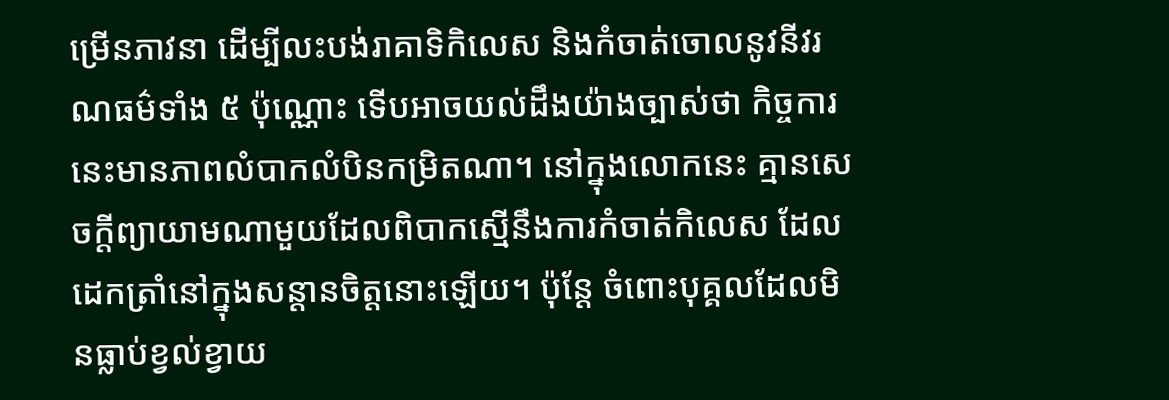ម្រើនភាវនា ដើម្បីលះបង់រាគាទិកិលេស និងកំចាត់ចោលនូវនីវរណធម៌ទាំង ៥ ប៉ុណ្ណោះ ទើបអាចយល់ដឹងយ៉ាងច្បាស់ថា កិច្ចការនេះមានភាពលំបាកលំបិនកម្រិតណា។ នៅក្នុងលោកនេះ គ្មានសេចក្តីព្យាយាមណាមួយដែលពិបាកស្មើនឹងការកំចាត់កិលេស ដែលដេកត្រាំនៅក្នុងសន្តានចិត្តនោះឡើយ។ ប៉ុន្តែ ចំពោះបុគ្គលដែលមិនធ្លាប់ខ្វល់ខ្វាយ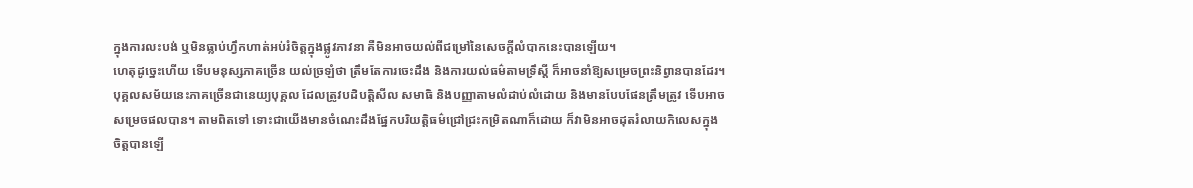ក្នុងការលះបង់ ឬមិនធ្លាប់ហ្វឹកហាត់អប់រំចិត្តក្នុងផ្លូវភាវនា គឺមិនអាចយល់ពីជម្រៅនៃសេចក្តីលំបាកនេះបានឡើយ។
ហេតុដូច្នេះហើយ ទើបមនុស្សភាគច្រើន យល់ច្រឡំថា ត្រឹមតែការចេះដឹង និងការយល់ធម៌តាមទ្រឹស្ដី ក៏អាចនាំឱ្យសម្រេចព្រះនិព្វានបានដែរ។ បុគ្គលសម័យនេះភាគច្រើនជានេយ្យបុគ្គល ដែលត្រូវបដិបត្តិសីល សមាធិ និងបញ្ញាតាមលំដាប់លំដោយ និងមានបែបផែនត្រឹមត្រូវ ទើបអាចសម្រេចផលបាន។ តាមពិតទៅ ទោះជាយើងមានចំណេះដឹងផ្នែកបរិយត្តិធម៌ជ្រៅជ្រះកម្រិតណាក៏ដោយ ក៏វាមិនអាចដុតរំលាយកិលេសក្នុងចិត្តបានឡើ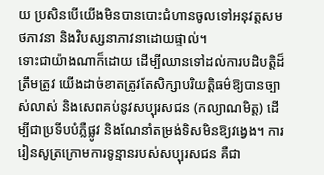យ ប្រសិនបើយើងមិនបានបោះជំហានចូលទៅអនុវត្តសមថភាវនា និងវិបស្សនាភាវនាដោយផ្ទាល់។
ទោះជាយ៉ាងណាក៏ដោយ ដើម្បីឈានទៅដល់ការបដិបត្តិដ៏ត្រឹមត្រូវ យើងដាច់ខាតត្រូវតែសិក្សាបរិយត្តិធម៌ឱ្យបានច្បាស់លាស់ និងសេពគប់នូវសប្បុរសជន (កល្យាណមិត្ត) ដើម្បីជាប្រទីបបំភ្លឺផ្លូវ និងណែនាំតម្រង់ទិសមិនឱ្យវង្វេង។ ការរៀនសូត្រក្រោមការទូន្មានរបស់សប្បុរសជន គឺជា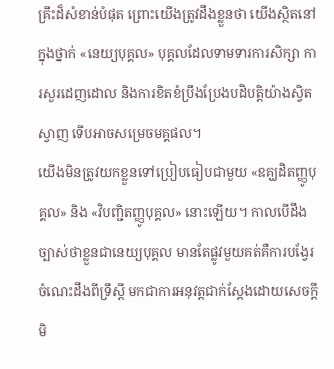គ្រឹះដ៏សំខាន់បំផុត ព្រោះយើងត្រូវដឹងខ្លួនថា យើងស្ថិតនៅក្នុងថ្នាក់ «នេយ្យបុគ្គល» បុគ្គលដែលទាមទារការសិក្សា ការសួរដេញដោល និងការខិតខំប្រឹងប្រែងបដិបត្តិយ៉ាងស្វិតស្វាញ ទើបអាចសម្រេចមគ្គផល។
យើងមិនត្រូវយកខ្លួនទៅប្រៀបធៀបជាមួយ «ឧគ្ឃដិតញ្ញូបុគ្គល» និង «វិបញ្ជិតញ្ញូបុគ្គល» នោះឡើយ។ កាលបើដឹងច្បាស់ថាខ្លួនជានេយ្យបុគ្គល មានតែផ្លូវមួយគត់គឺការបង្វែរចំណេះដឹងពីទ្រឹស្ដី មកជាការអនុវត្តជាក់ស្តែងដោយសេចក្តីមិ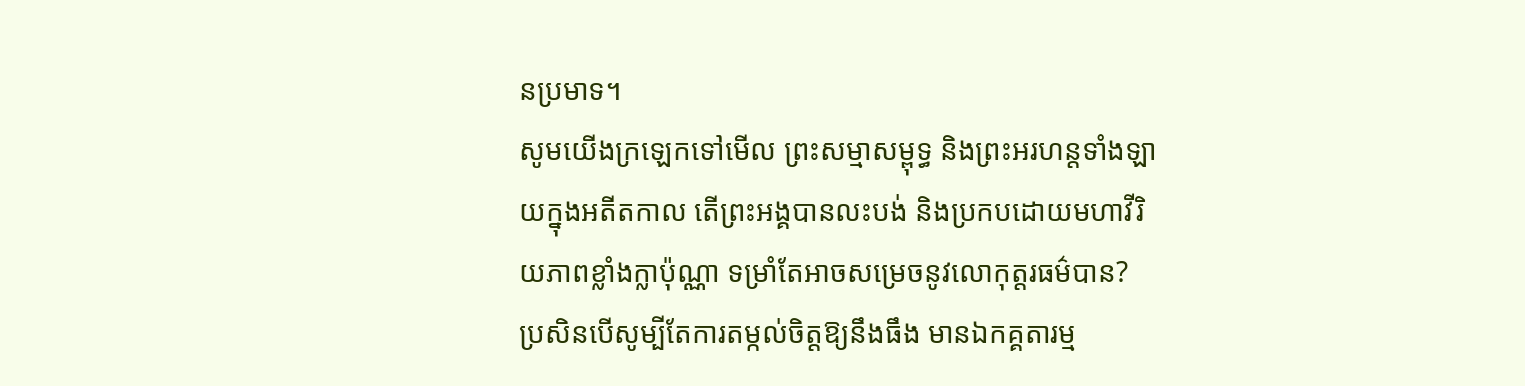នប្រមាទ។
សូមយើងក្រឡេកទៅមើល ព្រះសម្មាសម្ពុទ្ធ និងព្រះអរហន្តទាំងឡាយក្នុងអតីតកាល តើព្រះអង្គបានលះបង់ និងប្រកបដោយមហាវីរិយភាពខ្លាំងក្លាប៉ុណ្ណា ទម្រាំតែអាចសម្រេចនូវលោកុត្តរធម៌បាន? ប្រសិនបើសូម្បីតែការតម្កល់ចិត្តឱ្យនឹងធឹង មានឯកគ្គតារម្ម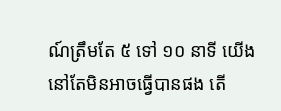ណ៍ត្រឹមតែ ៥ ទៅ ១០ នាទី យើងនៅតែមិនអាចធ្វើបានផង តើ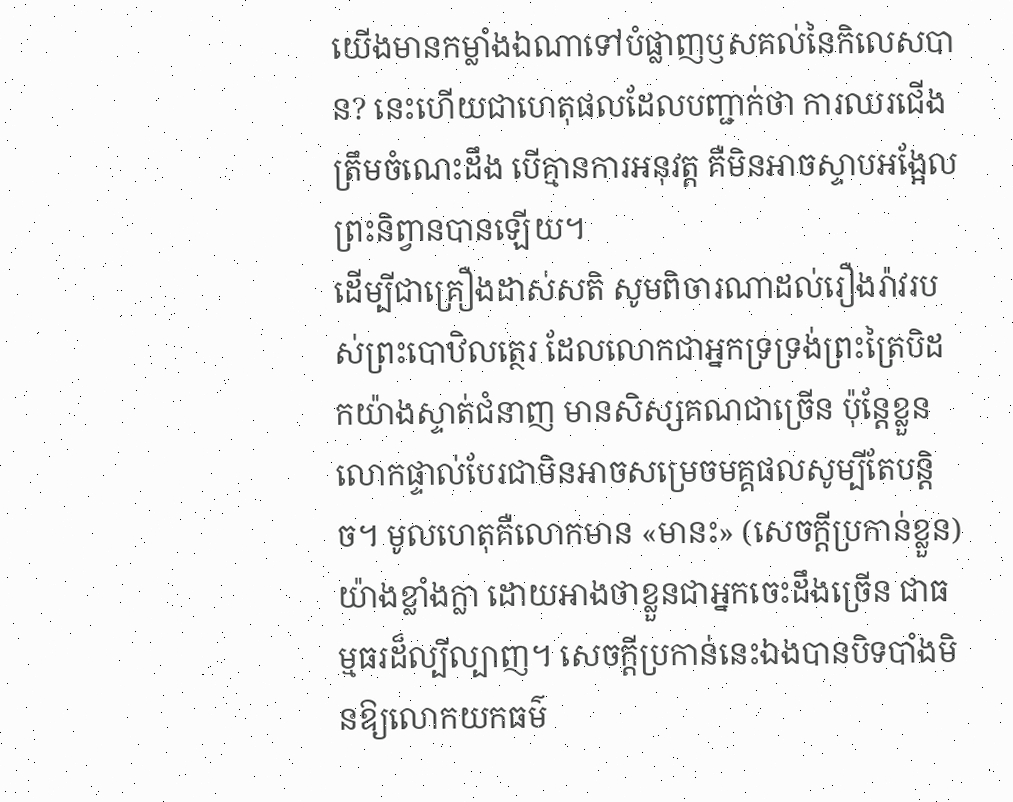យើងមានកម្លាំងឯណាទៅបំផ្លាញឫសគល់នៃកិលេសបាន? នេះហើយជាហេតុផលដែលបញ្ជាក់ថា ការឈរជើងត្រឹមចំណេះដឹង បើគ្មានការអនុវត្ត គឺមិនអាចស្ទាបអង្អែលព្រះនិព្វានបានឡើយ។
ដើម្បីជាគ្រឿងដាស់សតិ សូមពិចារណាដល់រឿងរ៉ាវរបស់ព្រះបោឋិលត្ថេរ ដែលលោកជាអ្នកទ្រទ្រង់ព្រះត្រៃបិដកយ៉ាងស្ទាត់ជំនាញ មានសិស្សគណជាច្រើន ប៉ុន្តែខ្លួនលោកផ្ទាល់បែរជាមិនអាចសម្រេចមគ្គផលសូម្បីតែបន្តិច។ មូលហេតុគឺលោកមាន «មានះ» (សេចក្តីប្រកាន់ខ្លួន) យ៉ាងខ្លាំងក្លា ដោយអាងថាខ្លួនជាអ្នកចេះដឹងច្រើន ជាធម្មធរដ៏ល្បីល្បាញ។ សេចក្តីប្រកាន់នេះឯងបានបិទបាំងមិនឱ្យលោកយកធម៌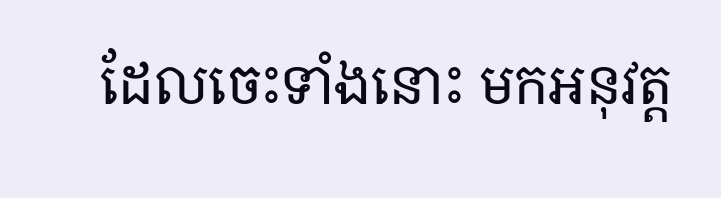ដែលចេះទាំងនោះ មកអនុវត្ត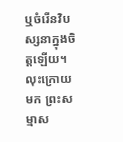ឬចំរើនវិបស្សនាក្នុងចិត្តឡើយ។
លុះក្រោយមក ព្រះសម្មាស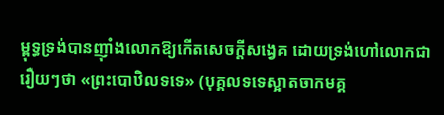ម្ពុទ្ធទ្រង់បានញ៉ាំងលោកឱ្យកើតសេចក្តីសង្វេគ ដោយទ្រង់ហៅលោកជារឿយៗថា «ព្រះបោឋិលទទេ» (បុគ្គលទទេស្អាតចាកមគ្គ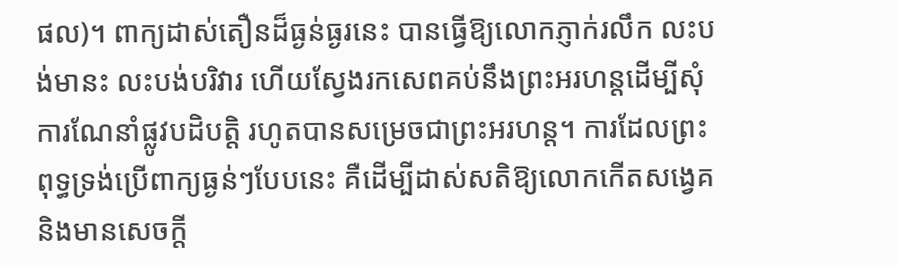ផល)។ ពាក្យដាស់តឿនដ៏ធ្ងន់ធ្ងរនេះ បានធ្វើឱ្យលោកភ្ញាក់រលឹក លះបង់មានះ លះបង់បរិវារ ហើយស្វែងរកសេពគប់នឹងព្រះអរហន្តដើម្បីសុំការណែនាំផ្លូវបដិបត្តិ រហូតបានសម្រេចជាព្រះអរហន្ត។ ការដែលព្រះពុទ្ធទ្រង់ប្រើពាក្យធ្ងន់ៗបែបនេះ គឺដើម្បីដាស់សតិឱ្យលោកកើតសង្វេគ និងមានសេចក្តី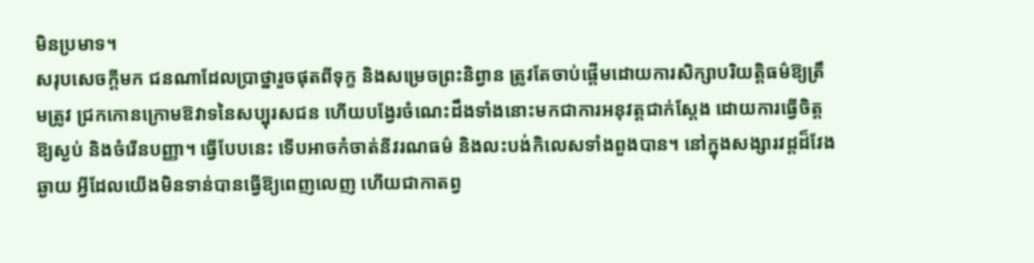មិនប្រមាទ។
សរុបសេចក្តីមក ជនណាដែលប្រាថ្នារួចផុតពីទុក្ខ និងសម្រេចព្រះនិព្វាន ត្រូវតែចាប់ផ្តើមដោយការសិក្សាបរិយត្តិធម៌ឱ្យត្រឹមត្រូវ ជ្រកកោនក្រោមឱវាទនៃសប្បុរសជន ហើយបង្វែរចំណេះដឹងទាំងនោះមកជាការអនុវត្តជាក់ស្តែង ដោយការធ្វើចិត្តឱ្យស្ងប់ និងចំរើនបញ្ញា។ ធ្វើបែបនេះ ទើបអាចកំចាត់នីវរណធម៌ និងលះបង់កិលេសទាំងពួងបាន។ នៅក្នុងសង្សារវដ្តដ៏វែងឆ្ងាយ អ្វីដែលយើងមិនទាន់បានធ្វើឱ្យពេញលេញ ហើយជាកាតព្វ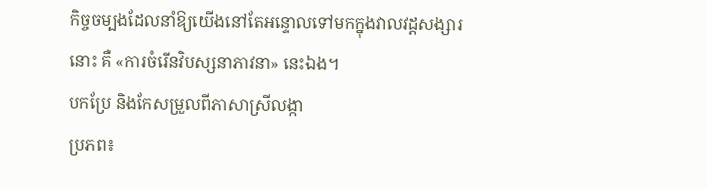កិច្ចចម្បងដែលនាំឱ្យយើងនៅតែអន្ទោលទៅមកក្នុងវាលវដ្តសង្សារនោះ គឺ «ការចំរើនវិបស្សនាភាវនា» នេះឯង។
បកប្រែ និងកែសម្រួលពីភាសាស្រីលង្កា
ប្រភព៖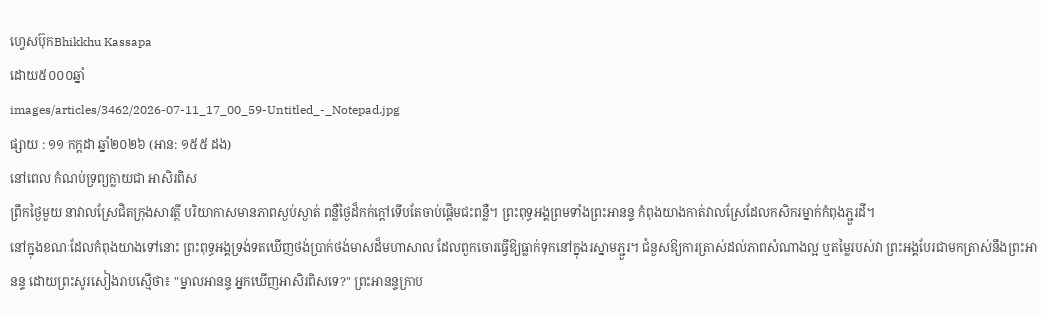ហ្វេសប៊ុកBhikkhu Kassapa
ដោយ៥០០០ឆ្នាំ
images/articles/3462/2026-07-11_17_00_59-Untitled_-_Notepad.jpg
ផ្សាយ : ១១ កក្តដា ឆ្នាំ២០២៦ (អាន: ១៥៥ ដង)
នៅពេល កំណប់ទ្រព្យក្លាយជា អាសិរពិស
ព្រឹកថ្ងៃមួយ នាវាលស្រែជិតក្រុងសាវត្ថី បរិយាកាសមានភាពស្ងប់ស្ងាត់ ពន្លឺថ្ងៃដ៏កក់ក្តៅទើបតែចាប់ផ្តើមជះពន្លឺ។ ព្រះពុទ្ធអង្គព្រមទាំងព្រះអានន្ទ កំពុងយាងកាត់វាលស្រែដែលកសិករម្នាក់កំពុងភ្ជួរដី។
នៅក្នុងខណៈដែលកំពុងយាងទៅនោះ ព្រះពុទ្ធអង្គទ្រង់ទតឃើញថង់ប្រាក់ថង់មាសដ៏មហាសាល ដែលពួកចោរធ្វើឱ្យធ្លាក់ទុកនៅក្នុងរស្នាមភ្ជួរ។ ជំនួសឱ្យការត្រាស់ដល់ភាពសំណាងល្អ ឬតម្លៃរបស់វា ព្រះអង្គបែរជាមកត្រាស់នឹងព្រះអានន្ទ ដោយព្រះសូរសៀងរាបស្មើថា៖ "ម្នាលអានន្ទ អ្នកឃើញអាសិរពិសទេ?" ព្រះអានន្ទក្រាប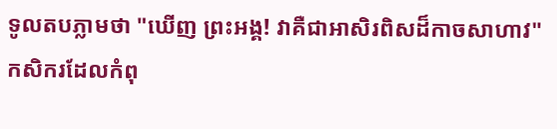ទូលតបភ្លាមថា "ឃើញ ព្រះអង្គ! វាគឺជាអាសិរពិសដ៏កាចសាហាវ"
កសិករដែលកំពុ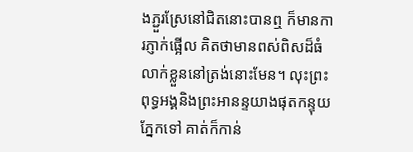ងភ្ជួរស្រែនៅជិតនោះបានឮ ក៏មានការភ្ញាក់ផ្អើល គិតថាមានពស់ពិសដ៏ធំលាក់ខ្លួននៅត្រង់នោះមែន។ លុះព្រះពុទ្ធអង្គនិងព្រះអានន្ទយាងផុតកន្ទុយភ្នែកទៅ គាត់ក៏កាន់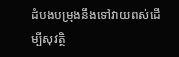ដំបងបម្រុងនឹងទៅវាយពស់ដើម្បីសុវត្ថិ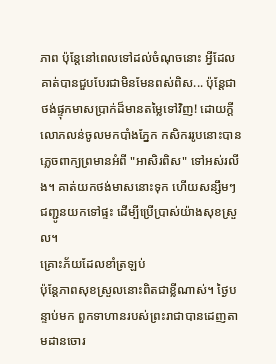ភាព ប៉ុន្តែនៅពេលទៅដល់ចំណុចនោះ អ្វីដែលគាត់បានជួបបែរជាមិនមែនពស់ពិស... ប៉ុន្តែជាថង់ផ្ទុកមាសប្រាក់ដ៏មានតម្លៃទៅវិញ! ដោយក្តីលោភលន់ចូលមកបាំងភ្នែក កសិកររូបនោះបានភ្លេចពាក្យព្រមានអំពី "អាសិរពិស" ទៅអស់រលីង។ គាត់យកថង់មាសនោះទុក ហើយសន្សឹមៗជញ្ជូនយកទៅផ្ទះ ដើម្បីប្រើប្រាស់យ៉ាងសុខស្រួល។
គ្រោះភ័យដែលខាំត្រឡប់
ប៉ុន្តែភាពសុខស្រួលនោះពិតជាខ្លីណាស់។ ថ្ងៃបន្ទាប់មក ពួកទាហានរបស់ព្រះរាជាបានដេញតាមដានចោរ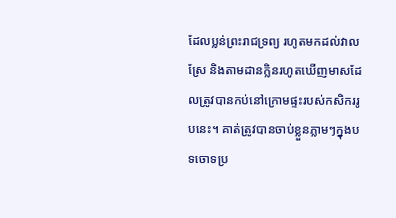ដែលប្លន់ព្រះរាជទ្រព្យ រហូតមកដល់វាលស្រែ និងតាមដានក្លិនរហូតឃើញមាសដែលត្រូវបានកប់នៅក្រោមផ្ទះរបស់កសិកររូបនេះ។ គាត់ត្រូវបានចាប់ខ្លួនភ្លាមៗក្នុងបទចោទប្រ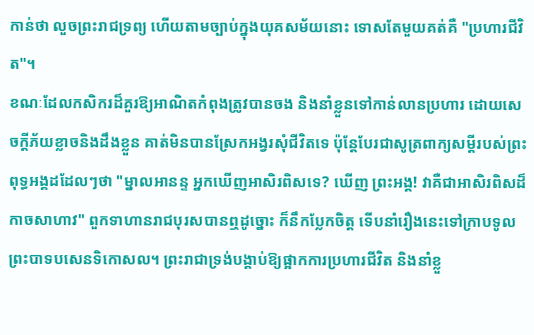កាន់ថា លួចព្រះរាជទ្រព្យ ហើយតាមច្បាប់ក្នុងយុគសម័យនោះ ទោសតែមួយគត់គឺ "ប្រហារជីវិត"។
ខណៈដែលកសិករដ៏គួរឱ្យអាណិតកំពុងត្រូវបានចង និងនាំខ្លួនទៅកាន់លានប្រហារ ដោយសេចក្តីភ័យខ្លាចនិងដឹងខ្លួន គាត់មិនបានស្រែកអង្វរសុំជីវិតទេ ប៉ុន្តែបែរជាសូត្រពាក្យសម្តីរបស់ព្រះពុទ្ធអង្គដដែលៗថា "ម្នាលអានន្ទ អ្នកឃើញអាសិរពិសទេ? ឃើញ ព្រះអង្គ! វាគឺជាអាសិរពិសដ៏កាចសាហាវ" ពួកទាហានរាជបុរសបានឮដូច្នោះ ក៏នឹកប្លែកចិត្ត ទើបនាំរឿងនេះទៅក្រាបទូលព្រះបាទបសេនទិកោសល។ ព្រះរាជាទ្រង់បង្គាប់ឱ្យផ្អាកការប្រហារជីវិត និងនាំខ្លួ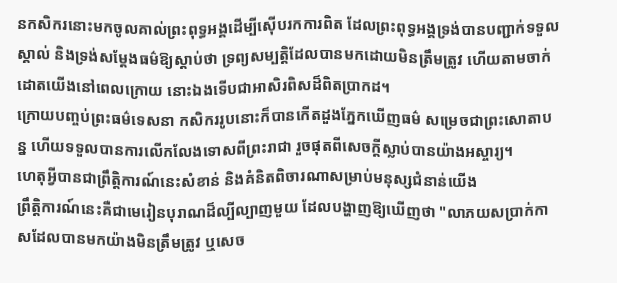នកសិករនោះមកចូលគាល់ព្រះពុទ្ធអង្គដើម្បីស៊ើបរកការពិត ដែលព្រះពុទ្ធអង្គទ្រង់បានបញ្ជាក់ទទួលស្គាល់ និងទ្រង់សម្តែងធម៌ឱ្យស្តាប់ថា ទ្រព្យសម្បត្តិដែលបានមកដោយមិនត្រឹមត្រូវ ហើយតាមចាក់ដោតយើងនៅពេលក្រោយ នោះឯងទើបជាអាសិរពិសដ៏ពិតប្រាកដ។
ក្រោយបញ្ចប់ព្រះធម៌ទេសនា កសិកររូបនោះក៏បានកើតដួងភ្នែកឃើញធម៌ សម្រេចជាព្រះសោតាបន្ន ហើយទទួលបានការលើកលែងទោសពីព្រះរាជា រួចផុតពីសេចក្តីស្លាប់បានយ៉ាងអស្ចារ្យ។
ហេតុអ្វីបានជាព្រឹត្តិការណ៍នេះសំខាន់ និងគំនិតពិចារណាសម្រាប់មនុស្សជំនាន់យើង
ព្រឹត្តិការណ៍នេះគឺជាមេរៀនបុរាណដ៏ល្បីល្បាញមួយ ដែលបង្ហាញឱ្យឃើញថា "លាភយសប្រាក់កាសដែលបានមកយ៉ាងមិនត្រឹមត្រូវ ឬសេច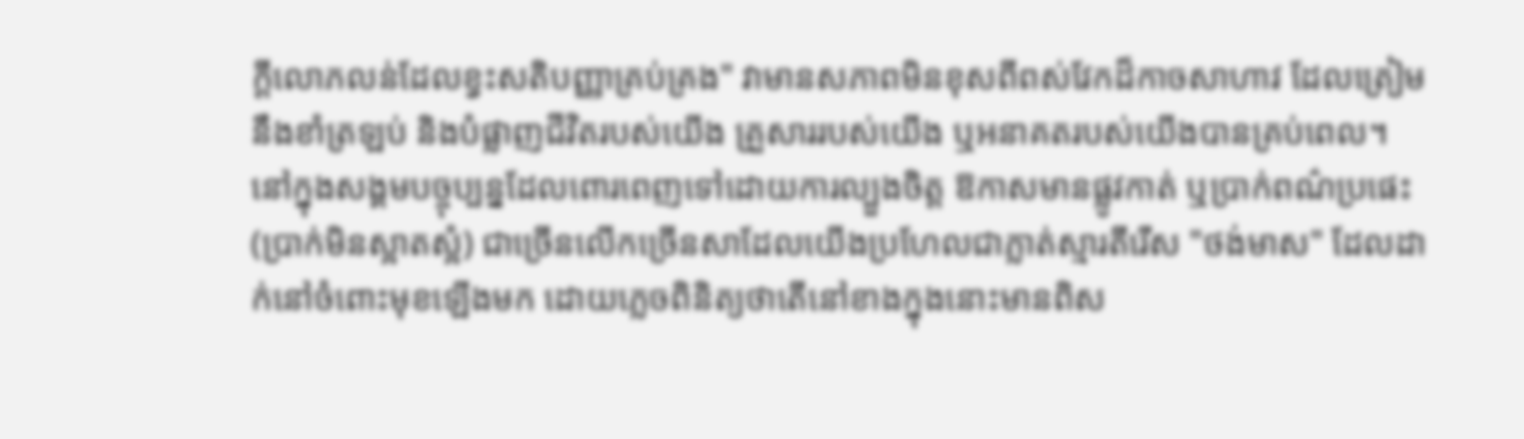ក្តីលោភលន់ដែលខ្វះសតិបញ្ញាគ្រប់គ្រង" វាមានសភាពមិនខុសពីពស់វែកដ៏កាចសាហាវ ដែលត្រៀមនឹងខាំត្រឡប់ និងបំផ្លាញជីវិតរបស់យើង គ្រួសាររបស់យើង ឬអនាគតរបស់យើងបានគ្រប់ពេល។
នៅក្នុងសង្គមបច្ចុប្បន្នដែលពោរពេញទៅដោយការល្បួងចិត្ត ឱកាសមានផ្លូវកាត់ ឬប្រាក់ពណ៌ប្រផេះ (ប្រាក់មិនស្អាតស្អំ) ជាច្រើនលើកច្រើនសាដែលយើងប្រហែលជាភ្លាត់ស្មារតីរើស "ថង់មាស" ដែលដាក់នៅចំពោះមុខឡើងមក ដោយភ្លេចពិនិត្យថាតើនៅខាងក្នុងនោះមានពិស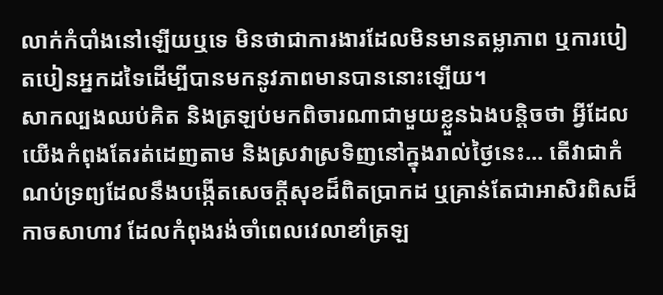លាក់កំបាំងនៅឡើយឬទេ មិនថាជាការងារដែលមិនមានតម្លាភាព ឬការបៀតបៀនអ្នកដទៃដើម្បីបានមកនូវភាពមានបាននោះឡើយ។
សាកល្បងឈប់គិត និងត្រឡប់មកពិចារណាជាមួយខ្លួនឯងបន្តិចថា អ្វីដែលយើងកំពុងតែរត់ដេញតាម និងស្រវាស្រទិញនៅក្នុងរាល់ថ្ងៃនេះ... តើវាជាកំណប់ទ្រព្យដែលនឹងបង្កើតសេចក្តីសុខដ៏ពិតប្រាកដ ឬគ្រាន់តែជាអាសិរពិសដ៏កាចសាហាវ ដែលកំពុងរង់ចាំពេលវេលាខាំត្រឡ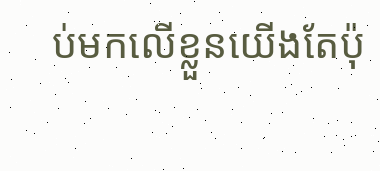ប់មកលើខ្លួនយើងតែប៉ុ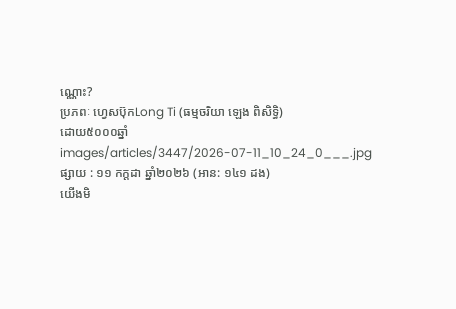ណ្ណោះ?
ប្រភពៈ ហ្វេសប៊ុកLong Ti (ធម្មចរិយា ឡេង ពិសិទ្ធិ)
ដោយ៥០០០ឆ្នាំ
images/articles/3447/2026-07-11_10_24_0___.jpg
ផ្សាយ : ១១ កក្តដា ឆ្នាំ២០២៦ (អាន: ១៤១ ដង)
យើងមិ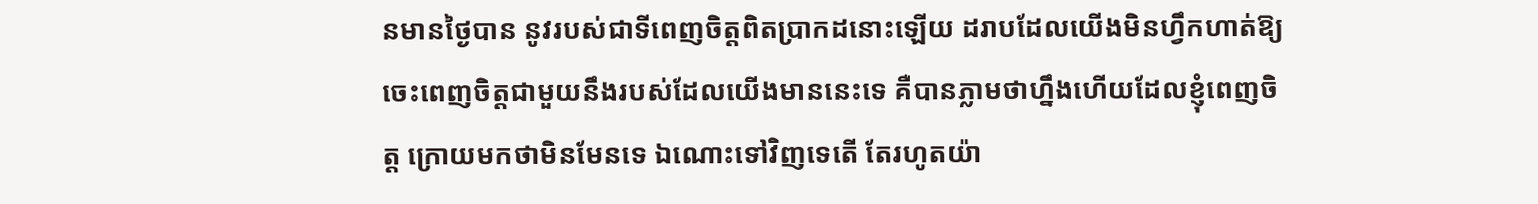នមានថ្ងៃបាន នូវរបស់ជាទីពេញចិត្តពិតប្រាកដនោះឡើយ ដរាបដែលយើងមិនហ្វឹកហាត់ឱ្យចេះពេញចិត្តជាមួយនឹងរបស់ដែលយើងមាននេះទេ គឺបានភ្លាមថាហ្នឹងហើយដែលខ្ញុំពេញចិត្ត ក្រោយមកថាមិនមែនទេ ឯណោះទៅវិញទេតើ តែរហូតយ៉ា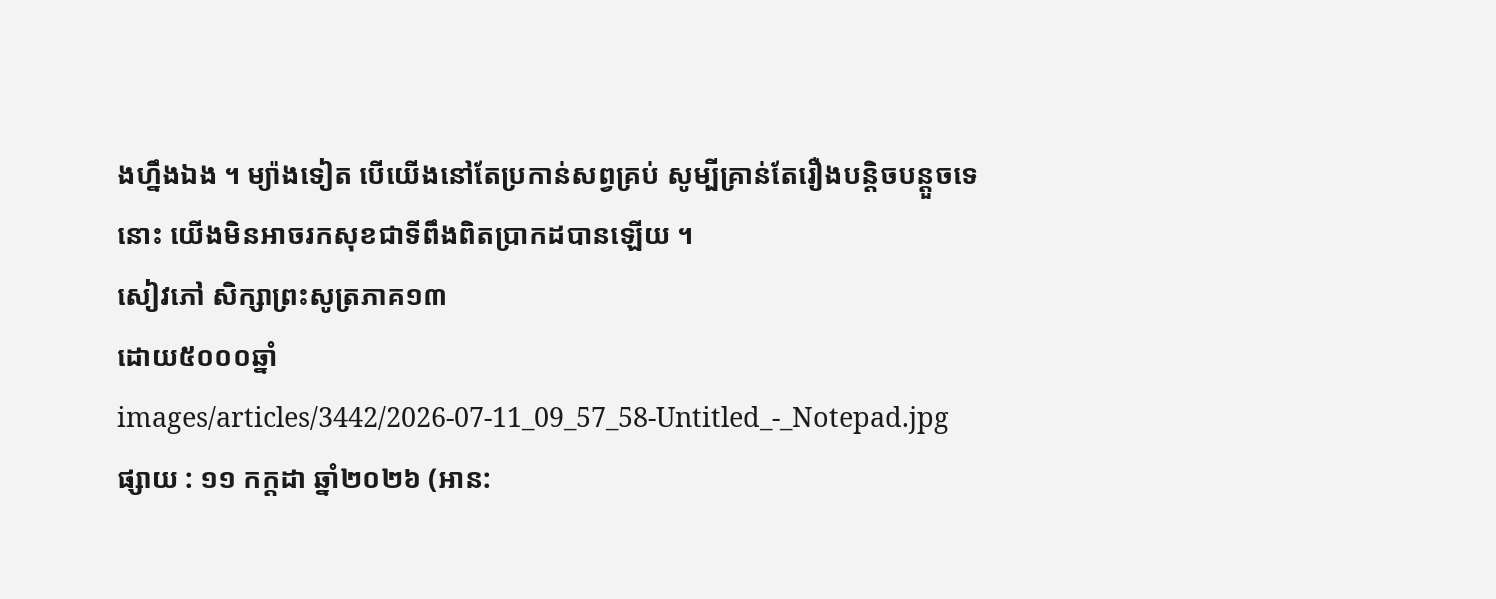ងហ្នឹងឯង ។ ម្យ៉ាងទៀត បើយើងនៅតែប្រកាន់សព្វគ្រប់ សូម្បីគ្រាន់តែរឿងបន្តិចបន្តួចទេនោះ យើងមិនអាចរកសុខជាទីពឹងពិតប្រាកដបានឡើយ ។
សៀវភៅ សិក្សាព្រះសូត្រភាគ១៣
ដោយ៥០០០ឆ្នាំ
images/articles/3442/2026-07-11_09_57_58-Untitled_-_Notepad.jpg
ផ្សាយ : ១១ កក្តដា ឆ្នាំ២០២៦ (អាន: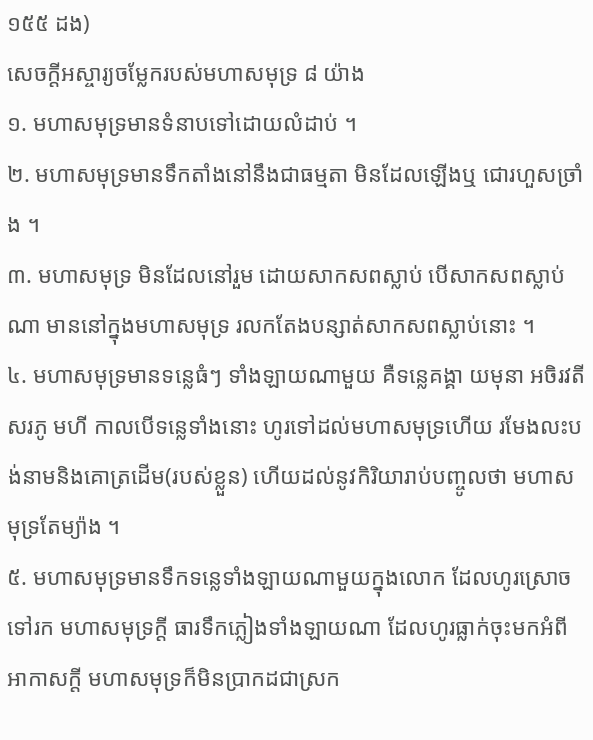១៥៥ ដង)
សេចក្ដីអស្ចារ្យចម្លែករបស់មហាសមុទ្រ ៨ យ៉ាង
១. មហាសមុទ្រមានទំនាបទៅដោយលំដាប់ ។
២. មហាសមុទ្រមានទឹកតាំងនៅនឹងជាធម្មតា មិនដែលឡើងឬ ជោរហួសច្រាំង ។
៣. មហាសមុទ្រ មិនដែលនៅរួម ដោយសាកសពស្លាប់ បើសាកសពស្លាប់ណា មាននៅក្នុងមហាសមុទ្រ រលកតែងបន្សាត់សាកសពស្លាប់នោះ ។
៤. មហាសមុទ្រមានទន្លេធំៗ ទាំងឡាយណាមួយ គឺទន្លេគង្គា យមុនា អចិរវតីសរភូ មហី កាលបើទន្លេទាំងនោះ ហូរទៅដល់មហាសមុទ្រហើយ រមែងលះបង់នាមនិងគោត្រដើម(របស់ខ្លួន) ហើយដល់នូវកិរិយារាប់បញ្ចូលថា មហាសមុទ្រតែម្យ៉ាង ។
៥. មហាសមុទ្រមានទឹកទន្លេទាំងឡាយណាមួយក្នុងលោក ដែលហូរស្រោចទៅរក មហាសមុទ្រក្ដី ធារទឹកភ្លៀងទាំងឡាយណា ដែលហូរធ្លាក់ចុះមកអំពីអាកាសក្ដី មហាសមុទ្រក៏មិនប្រាកដជាស្រក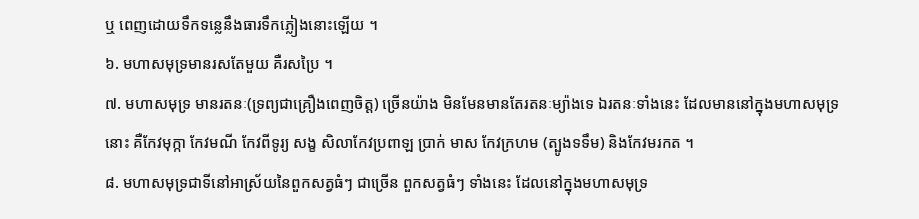ឬ ពេញដោយទឹកទន្លេនឹងធារទឹកភ្លៀងនោះឡើយ ។
៦. មហាសមុទ្រមានរសតែមួយ គឺរសប្រៃ ។
៧. មហាសមុទ្រ មានរតនៈ(ទ្រព្យជាគ្រឿងពេញចិត្ត) ច្រើនយ៉ាង មិនមែនមានតែរតនៈម្យ៉ាងទេ ឯរតនៈទាំងនេះ ដែលមាននៅក្នុងមហាសមុទ្រនោះ គឺកែវមុក្កា កែវមណី កែវពីទូរ្យ សង្ខ សិលាកែវប្រពាឡ ប្រាក់ មាស កែវក្រហម (ត្បូងទទឹម) និងកែវមរកត ។
៨. មហាសមុទ្រជាទីនៅអាស្រ័យនៃពួកសត្វធំៗ ជាច្រើន ពួកសត្វធំៗ ទាំងនេះ ដែលនៅក្នុងមហាសមុទ្រ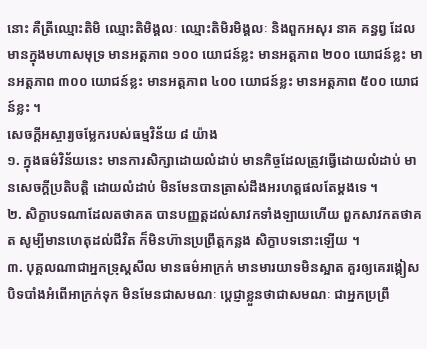នោះ គឺត្រីឈ្មោះតិមិ ឈ្មោះតិមិង្គលៈ ឈ្មោះតិមិរមិង្គលៈ និងពួកអសុរ នាគ គន្ធព្វ ដែលមានក្នុងមហាសមុទ្រ មានអត្តភាព ១០០ យោជន៍ខ្លះ មានអត្តភាព ២០០ យោជន៍ខ្លះ មានអត្តភាព ៣០០ យោជន៍ខ្លះ មានអត្តភាព ៤០០ យោជន៍ខ្លះ មានអត្តភាព ៥០០ យោជន៍ខ្លះ ។
សេចក្ដីអស្ចារ្យចម្លែករបស់ធម្មវិន័យ ៨ យ៉ាង
១. ក្នុងធម៌វិន័យនេះ មានការសិក្សាដោយលំដាប់ មានកិច្ចដែលត្រូវធ្វើដោយលំដាប់ មានសេចក្ដីប្រតិបត្តិ ដោយលំដាប់ មិនមែនបានត្រាស់ដឹងអរហត្តផលតែម្ដងទេ ។
២. សិក្ខាបទណាដែលតថាគត បានបញ្ញត្តដល់សាវកទាំងឡាយហើយ ពួកសាវកតថាគត សូម្បីមានហេតុដល់ជីវិត ក៏មិនហ៊ានប្រព្រឹត្តកន្លង សិក្ខាបទនោះឡើយ ។
៣. បុគ្គលណាជាអ្នកទ្រុស្ដសីល មានធម៌អាក្រក់ មានមារយាទមិនស្អាត គួរឲ្យគេរង្កៀស បិទបាំងអំពើអាក្រក់ទុក មិនមែនជាសមណៈ ប្ដេជ្ញាខ្លួនថាជាសមណៈ ជាអ្នកប្រព្រឹ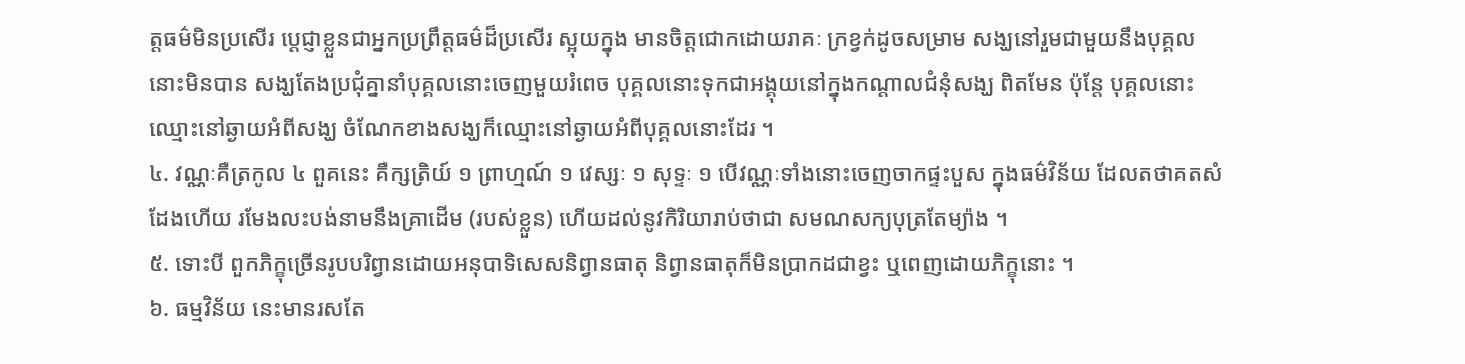ត្តធម៌មិនប្រសើរ ប្ដេជ្ញាខ្លួនជាអ្នកប្រព្រឹត្តធម៌ដ៏ប្រសើរ ស្អុយក្នុង មានចិត្តជោកដោយរាគៈ ក្រខ្វក់ដូចសម្រាម សង្ឃនៅរួមជាមួយនឹងបុគ្គលនោះមិនបាន សង្ឃតែងប្រជុំគ្នានាំបុគ្គលនោះចេញមួយរំពេច បុគ្គលនោះទុកជាអង្គុយនៅក្នុងកណ្ដាលជំនុំសង្ឃ ពិតមែន ប៉ុន្តែ បុគ្គលនោះឈ្មោះនៅឆ្ងាយអំពីសង្ឃ ចំណែកខាងសង្ឃក៏ឈ្មោះនៅឆ្ងាយអំពីបុគ្គលនោះដែរ ។
៤. វណ្ណៈគឺត្រកូល ៤ ពួគនេះ គឺក្សត្រិយ៍ ១ ព្រាហ្មណ៍ ១ វេស្សៈ ១ សុទ្ទៈ ១ បើវណ្ណៈទាំងនោះចេញចាកផ្ទះបួស ក្នុងធម៌វិន័យ ដែលតថាគតសំដែងហើយ រមែងលះបង់នាមនឹងគ្រាដើម (របស់ខ្លួន) ហើយដល់នូវកិរិយារាប់ថាជា សមណសក្យបុត្រតែម្យ៉ាង ។
៥. ទោះបី ពួកភិក្ខុច្រើនរូបបរិព្វានដោយអនុបាទិសេសនិព្វានធាតុ និព្វានធាតុក៏មិនប្រាកដជាខ្វះ ឬពេញដោយភិក្ខុនោះ ។
៦. ធម្មវិន័យ នេះមានរសតែ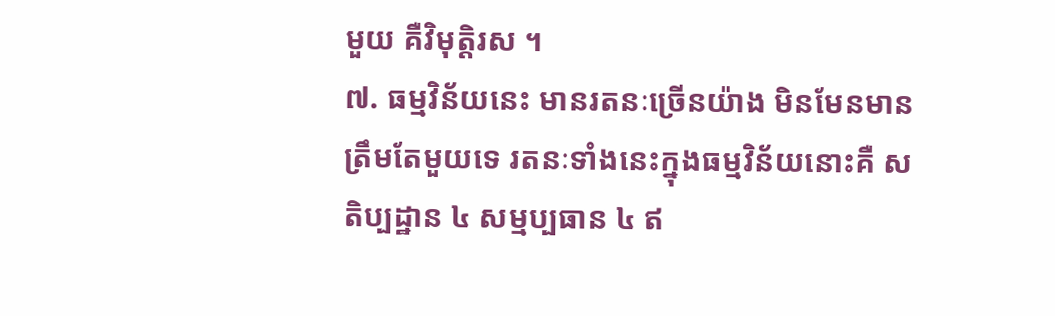មួយ គឺវិមុត្តិរស ។
៧. ធម្មវិន័យនេះ មានរតនៈច្រើនយ៉ាង មិនមែនមានត្រឹមតែមួយទេ រតនៈទាំងនេះក្នុងធម្មវិន័យនោះគឺ សតិប្បដ្ឋាន ៤ សម្មប្បធាន ៤ ឥ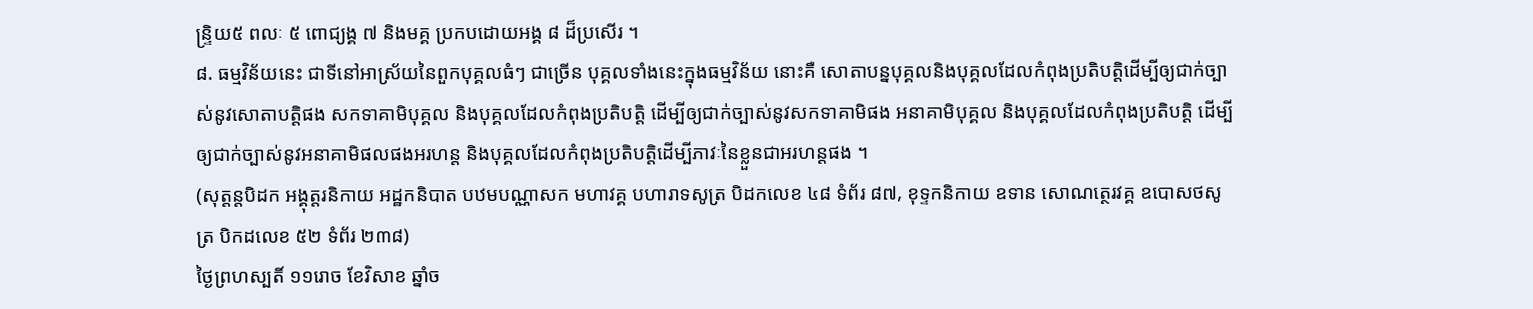ន្ទ្រិយ៥ ពលៈ ៥ ពោជ្យង្គ ៧ និងមគ្គ ប្រកបដោយអង្គ ៨ ដ៏ប្រសើរ ។
៨. ធម្មវិន័យនេះ ជាទីនៅអាស្រ័យនៃពួកបុគ្គលធំៗ ជាច្រើន បុគ្គលទាំងនេះក្នុងធម្មវិន័យ នោះគឺ សោតាបន្នបុគ្គលនិងបុគ្គលដែលកំពុងប្រតិបត្តិដើម្បីឲ្យជាក់ច្បាស់នូវសោតាបត្តិផង សកទាគាមិបុគ្គល និងបុគ្គលដែលកំពុងប្រតិបត្តិ ដើម្បីឲ្យជាក់ច្បាស់នូវសកទាគាមិផង អនាគាមិបុគ្គល និងបុគ្គលដែលកំពុងប្រតិបត្តិ ដើម្បីឲ្យជាក់ច្បាស់នូវអនាគាមិផលផងអរហន្ដ និងបុគ្គលដែលកំពុងប្រតិបត្តិដើម្បីភាវៈនៃខ្លួនជាអរហន្ដផង ។
(សុត្តន្តបិដក អង្គុត្តរនិកាយ អដ្ឋកនិបាត បឋមបណ្ណាសក មហាវគ្គ បហារាទសូត្រ បិដកលេខ ៤៨ ទំព័រ ៨៧, ខុទ្ទកនិកាយ ឧទាន សោណត្ថេរវគ្គ ឧបោសថសូត្រ បិកដលេខ ៥២ ទំព័រ ២៣៨)
ថ្ងៃព្រហស្បតិ៍ ១១រោច ខែវិសាខ ឆ្នាំច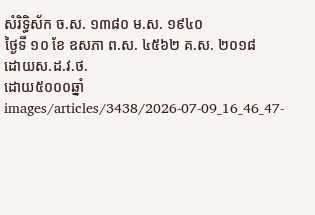សំរិទ្ធិស័ក ច.ស. ១៣៨០ ម.ស. ១៩៤០
ថ្ងៃទី ១០ ខែ ឧសភា ព.ស. ៤៥៦២ គ.ស. ២០១៨
ដោយស.ដ.វ.ថ.
ដោយ៥០០០ឆ្នាំ
images/articles/3438/2026-07-09_16_46_47-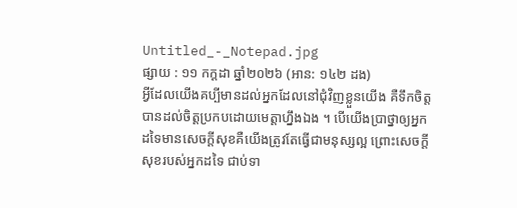Untitled_-_Notepad.jpg
ផ្សាយ : ១១ កក្តដា ឆ្នាំ២០២៦ (អាន: ១៤២ ដង)
អ្វីដែលយើងគប្បីមានដល់អ្នកដែលនៅជុំវិញខ្លួនយើង គឺទឹកចិត្ត បានដល់ចិត្តប្រកបដោយមេត្តាហ្នឹងឯង ។ បើយើងប្រាថ្នាឲ្យអ្នកដទៃមានសេចក្ដីសុខគឺយើងត្រូវតែធ្វើជាមនុស្សល្អ ព្រោះសេចក្ដីសុខរបស់អ្នកដទៃ ជាប់ទា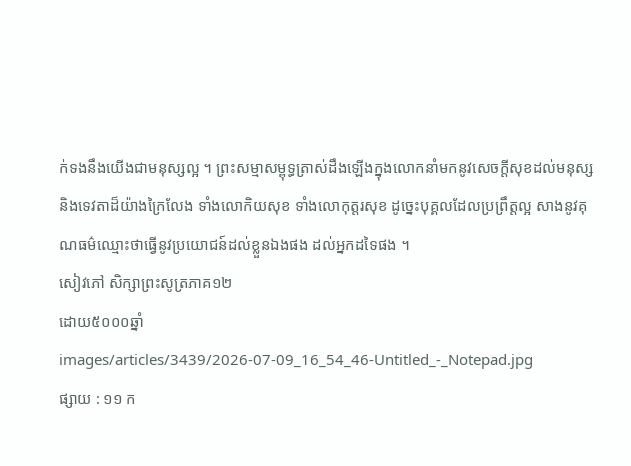ក់ទងនឹងយើងជាមនុស្សល្អ ។ ព្រះសម្មាសម្ពុទ្ធត្រាស់ដឹងឡើងក្នុងលោកនាំមកនូវសេចក្ដីសុខដល់មនុស្សនិងទេវតាដ៏យ៉ាងក្រៃលែង ទាំងលោកិយសុខ ទាំងលោកុត្តរសុខ ដូច្នេះបុគ្គលដែលប្រព្រឹត្តល្អ សាងនូវគុណធម៌ឈ្មោះថាធ្វើនូវប្រយោជន៍ដល់ខ្លួនឯងផង ដល់អ្នកដទៃផង ។
សៀវភៅ សិក្សាព្រះសូត្រភាគ១២
ដោយ៥០០០ឆ្នាំ
images/articles/3439/2026-07-09_16_54_46-Untitled_-_Notepad.jpg
ផ្សាយ : ១១ ក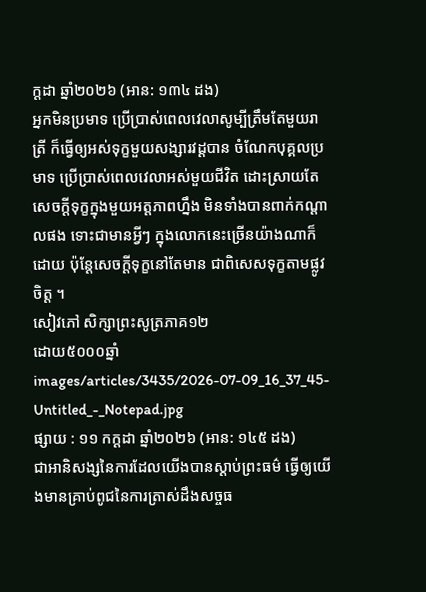ក្តដា ឆ្នាំ២០២៦ (អាន: ១៣៤ ដង)
អ្នកមិនប្រមាទ ប្រើប្រាស់ពេលវេលាសូម្បីត្រឹមតែមួយរាត្រី ក៏ធ្វើឲ្យអស់ទុក្ខមួយសង្សារវដ្ដបាន ចំណែកបុគ្គលប្រមាទ ប្រើប្រាស់ពេលវេលាអស់មួយជីវិត ដោះស្រាយតែសេចក្ដីទុក្ខក្នុងមួយអត្តភាពហ្នឹង មិនទាំងបានពាក់កណ្ដាលផង ទោះជាមានអ្វីៗ ក្នុងលោកនេះច្រើនយ៉ាងណាក៏ដោយ ប៉ុន្តែសេចក្ដីទុក្ខនៅតែមាន ជាពិសេសទុក្ខតាមផ្លូវចិត្ត ។
សៀវភៅ សិក្សាព្រះសូត្រភាគ១២
ដោយ៥០០០ឆ្នាំ
images/articles/3435/2026-07-09_16_37_45-Untitled_-_Notepad.jpg
ផ្សាយ : ១១ កក្តដា ឆ្នាំ២០២៦ (អាន: ១៤៥ ដង)
ជាអានិសង្សនៃការដែលយើងបានស្ដាប់ព្រះធម៌ ធ្វើឲ្យយើងមានគ្រាប់ពូជនៃការត្រាស់ដឹងសច្ចធ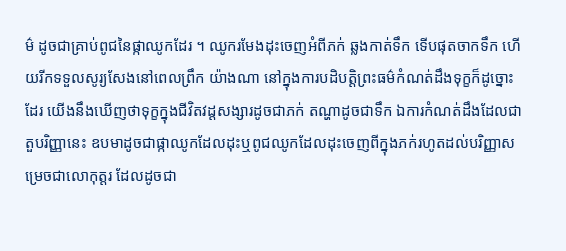ម៌ ដូចជាគ្រាប់ពូជនៃផ្កាឈូកដែរ ។ ឈូករមែងដុះចេញអំពីភក់ ឆ្លងកាត់ទឹក ទើបផុតចាកទឹក ហើយរីកទទួលសូរ្យសែងនៅពេលព្រឹក យ៉ាងណា នៅក្នុងការបដិបត្តិព្រះធម៌កំណត់ដឹងទុក្ខក៏ដូច្នោះដែរ យើងនឹងឃើញថាទុក្ខក្នុងជីវិតវដ្ដសង្សារដូចជាភក់ តណ្ហាដូចជាទឹក ឯការកំណត់ដឹងដែលជាតួបរិញ្ញានេះ ឧបមាដូចជាផ្កាឈូកដែលដុះឬពូជឈូកដែលដុះចេញពីក្នុងភក់រហូតដល់បរិញ្ញាសម្រេចជាលោកុត្តរ ដែលដូចជា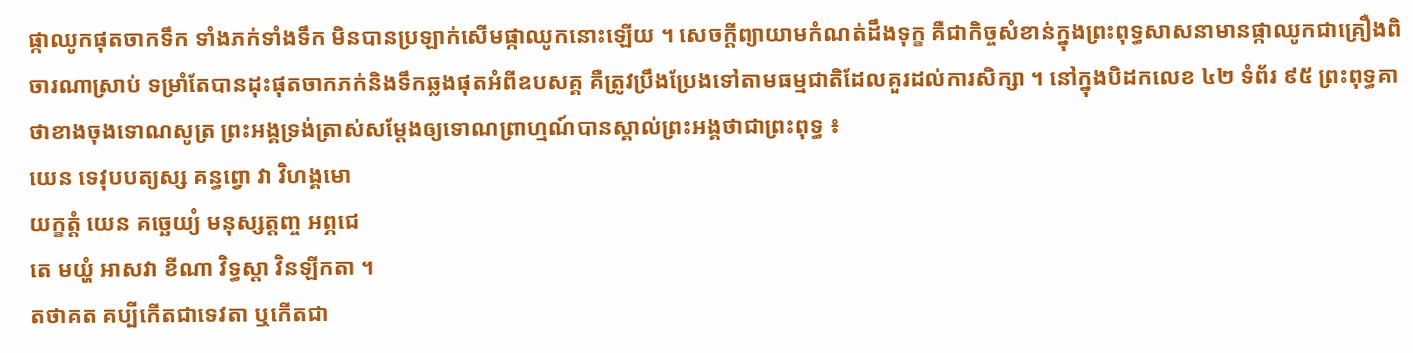ផ្កាឈូកផុតចាកទឹក ទាំងភក់ទាំងទឹក មិនបានប្រឡាក់សើមផ្កាឈូកនោះឡើយ ។ សេចក្ដីព្យាយាមកំណត់ដឹងទុក្ខ គឺជាកិច្ចសំខាន់ក្នុងព្រះពុទ្ធសាសនាមានផ្កាឈូកជាគ្រឿងពិចារណាស្រាប់ ទម្រាំតែបានដុះផុតចាកភក់និងទឹកឆ្លងផុតអំពីឧបសគ្គ គឺត្រូវប្រឹងប្រែងទៅតាមធម្មជាតិដែលគួរដល់ការសិក្សា ។ នៅក្នុងបិដកលេខ ៤២ ទំព័រ ៩៥ ព្រះពុទ្ធគាថាខាងចុងទោណសូត្រ ព្រះអង្គទ្រង់ត្រាស់សម្ដែងឲ្យទោណព្រាហ្មណ៍បានស្គាល់ព្រះអង្គថាជាព្រះពុទ្ធ ៖
យេន ទេវុបបត្យស្ស គន្ធព្វោ វា វិហង្គមោ
យក្ខត្តំ យេន គច្ឆេយ្យំ មនុស្សត្តញ្ច អព្ភជេ
តេ មយ្ហំ អាសវា ខីណា វិទ្ធស្ដា វិនឡីកតា ។
តថាគត គប្បីកើតជាទេវតា ឬកើតជា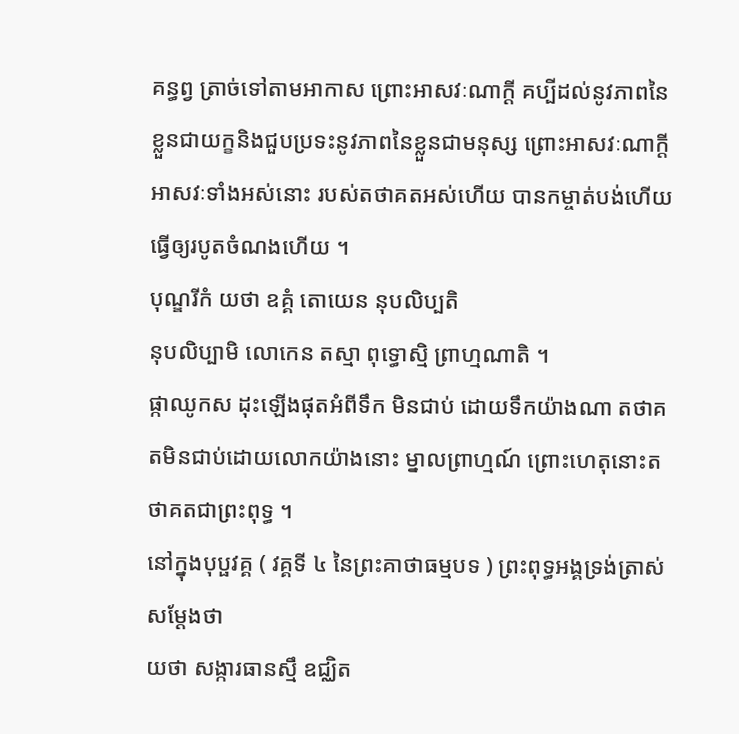គន្ធព្វ ត្រាច់ទៅតាមអាកាស ព្រោះអាសវៈណាក្ដី គប្បីដល់នូវភាពនៃខ្លួនជាយក្ខនិងជួបប្រទះនូវភាពនៃខ្លួនជាមនុស្ស ព្រោះអាសវៈណាក្ដី អាសវៈទាំងអស់នោះ របស់តថាគតអស់ហើយ បានកម្ចាត់បង់ហើយ ធ្វើឲ្យរបូតចំណងហើយ ។
បុណ្ឌរីកំ យថា ឧគ្គំ តោយេន នុបលិប្បតិ
នុបលិប្បាមិ លោកេន តស្មា ពុទ្ធោស្មិ ព្រាហ្មណាតិ ។
ផ្កាឈូកស ដុះឡើងផុតអំពីទឹក មិនជាប់ ដោយទឹកយ៉ាងណា តថាគតមិនជាប់ដោយលោកយ៉ាងនោះ ម្នាលព្រាហ្មណ៍ ព្រោះហេតុនោះតថាគតជាព្រះពុទ្ធ ។
នៅក្នុងបុប្ផវគ្គ ( វគ្គទី ៤ នៃព្រះគាថាធម្មបទ ) ព្រះពុទ្ធអង្គទ្រង់ត្រាស់សម្ដែងថា
យថា សង្ការធានស្មឹ ឧជ្ឈិត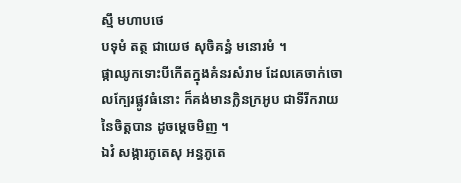ស្មឹ មហាបថេ
បទុមំ តត្ថ ជាយេថ សុចិគន្ធំ មនោរមំ ។
ផ្កាឈូកទោះបីកើតក្នុងគំនរសំរាម ដែលគេចាក់ចោលក្បែរផ្លូវធំនោះ ក៏គង់មានក្លិនក្រអូប ជាទីរីករាយនៃចិត្តបាន ដូចម្ដេចមិញ ។
ឯវំ សង្ការភូតេសុ អន្ធភូតេ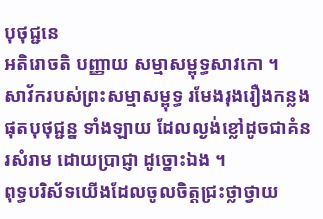បុថុជ្ជនេ
អតិរោចតិ បញ្ញាយ សម្មាសម្ពុទ្ធសាវកោ ។
សាវ័ករបស់ព្រះសម្មាសម្ពុទ្ធ រមែងរុងរឿងកន្លងផុតបុថុជ្ជន្ន ទាំងឡាយ ដែលល្ងង់ខ្លៅដូចជាគំនរសំរាម ដោយប្រាជ្ញា ដូច្នោះឯង ។
ពុទ្ធបរិស័ទយើងដែលចូលចិត្តជ្រះថ្លាថ្វាយ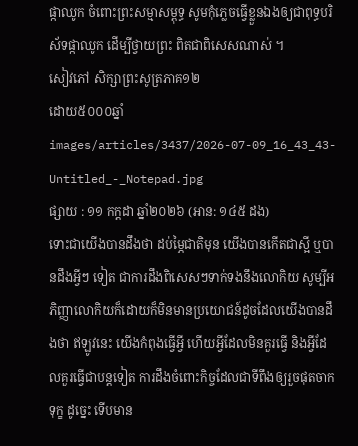ផ្កាឈូក ចំពោះព្រះសម្មាសម្ពុទ្ធ សូមកុំភ្លេចធ្វើខ្លួនឯងឲ្យជាពុទ្ធបរិស័ទផ្កាឈូក ដើម្បីថ្វាយព្រះ ពិតជាពិសេសណាស់ ។
សៀវភៅ សិក្សាព្រះសូត្រភាគ១២
ដោយ៥០០០ឆ្នាំ
images/articles/3437/2026-07-09_16_43_43-Untitled_-_Notepad.jpg
ផ្សាយ : ១១ កក្តដា ឆ្នាំ២០២៦ (អាន: ១៤៥ ដង)
ទោះជាយើងបានដឹងថា ដប់ម្ភៃជាតិមុន យើងបានកើតជាស្អី ឬបានដឹងអ្វីៗ ទៀត ជាការដឹងពិសេសៗទាក់ទងនឹងលោកិយ សូម្បីអភិញ្ញាលោកិយក៏ដោយក៏មិនមានប្រយោជន៍ដូចដែលយើងបានដឹងថា ឥឡូវនេះ យើងកំពុងធ្វើអ្វី ហើយអ្វីដែលមិនគួរធ្វើ និងអ្វីដែលគួរធ្វើជាបន្តទៀត ការដឹងចំពោះកិច្ចដែលជាទីពឹងឲ្យរួចផុតចាកទុក្ខ ដូច្នេះ ទើបមាន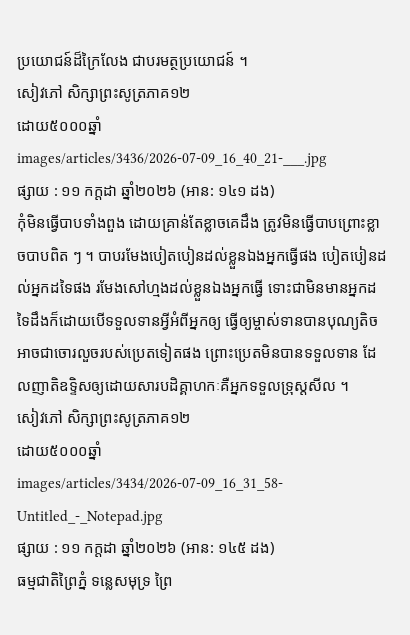ប្រយោជន៍ដ៏ក្រៃលែង ជាបរមត្ថប្រយោជន៍ ។
សៀវភៅ សិក្សាព្រះសូត្រភាគ១២
ដោយ៥០០០ឆ្នាំ
images/articles/3436/2026-07-09_16_40_21-___.jpg
ផ្សាយ : ១១ កក្តដា ឆ្នាំ២០២៦ (អាន: ១៤១ ដង)
កុំមិនធ្វើបាបទាំងពួង ដោយគ្រាន់តែខ្លាចគេដឹង ត្រូវមិនធ្វើបាបព្រោះខ្លាចបាបពិត ៗ ។ បាបរមែងបៀតបៀនដល់ខ្លួនឯងអ្នកធ្វើផង បៀតបៀនដល់អ្នកដទៃផង រមែងសៅហ្មងដល់ខ្លួនឯងអ្នកធ្វើ ទោះជាមិនមានអ្នកដទៃដឹងក៏ដោយបើទទួលទានអ្វីអំពីអ្នកឲ្យ ធ្វើឲ្យម្ចាស់ទានបានបុណ្យតិច អាចជាចោរលួចរបស់ប្រេតទៀតផង ព្រោះប្រេតមិនបានទទួលទាន ដែលញាតិឧទ្ទិសឲ្យដោយសារបដិគ្គាហកៈគឺអ្នកទទួលទ្រុស្តសីល ។
សៀវភៅ សិក្សាព្រះសូត្រភាគ១២
ដោយ៥០០០ឆ្នាំ
images/articles/3434/2026-07-09_16_31_58-Untitled_-_Notepad.jpg
ផ្សាយ : ១១ កក្តដា ឆ្នាំ២០២៦ (អាន: ១៤៥ ដង)
ធម្មជាតិព្រៃភ្នំ ទន្លេសមុទ្រ ព្រៃ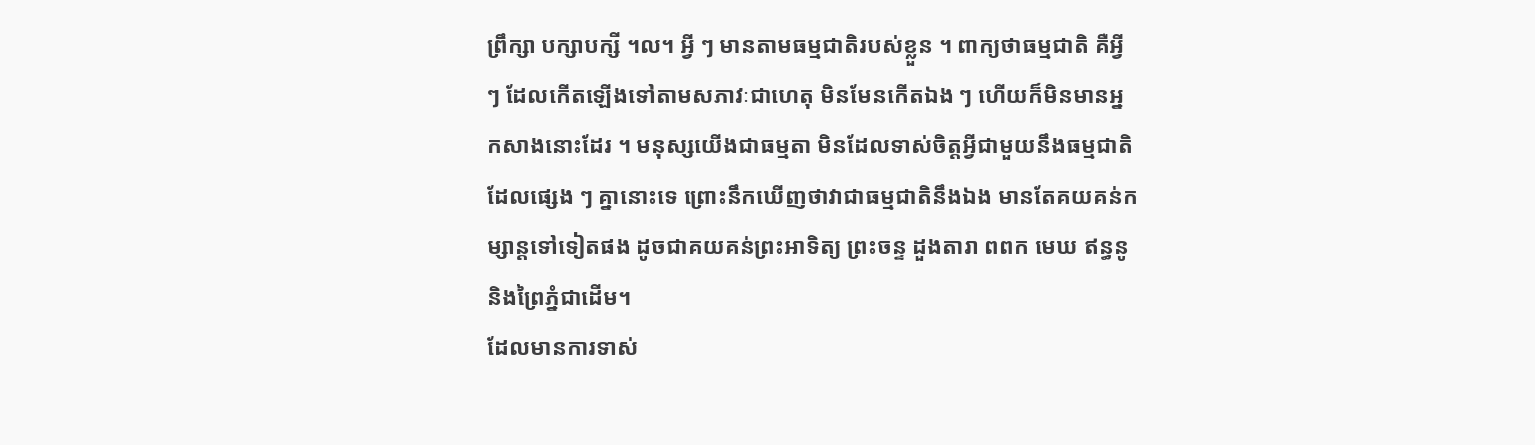ព្រឹក្សា បក្សាបក្សី ។ល។ អ្វី ៗ មានតាមធម្មជាតិរបស់ខ្លួន ។ ពាក្យថាធម្មជាតិ គឺអ្វី ៗ ដែលកើតឡើងទៅតាមសភាវៈជាហេតុ មិនមែនកើតឯង ៗ ហើយក៏មិនមានអ្នកសាងនោះដែរ ។ មនុស្សយើងជាធម្មតា មិនដែលទាស់ចិត្តអ្វីជាមួយនឹងធម្មជាតិដែលផ្សេង ៗ គ្នានោះទេ ព្រោះនឹកឃើញថាវាជាធម្មជាតិនឹងឯង មានតែគយគន់កម្សាន្តទៅទៀតផង ដូចជាគយគន់ព្រះអាទិត្យ ព្រះចន្ទ ដួងតារា ពពក មេឃ ឥន្ធនូ និងព្រៃភ្នំជាដើម។
ដែលមានការទាស់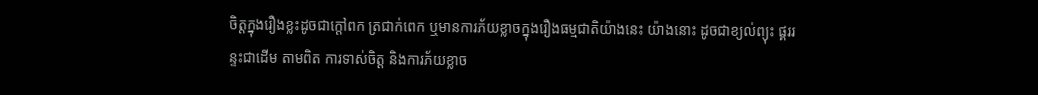ចិត្តក្នុងរឿងខ្លះដូចជាក្ដៅពក ត្រជាក់ពេក ឬមានការភ័យខ្លាចក្នុងរឿងធម្មជាតិយ៉ាងនេះ យ៉ាងនោះ ដូចជាខ្យល់ព្យុះ ផ្គររន្ទះជាដើម តាមពិត ការទាស់ចិត្ត និងការភ័យខ្លាច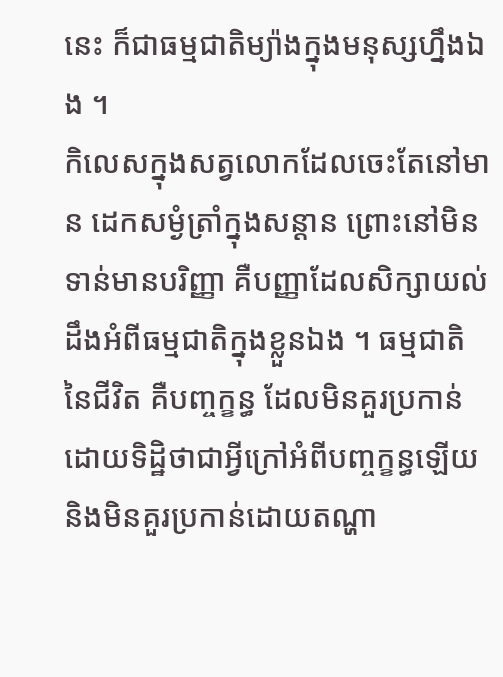នេះ ក៏ជាធម្មជាតិម្យ៉ាងក្នុងមនុស្សហ្នឹងឯង ។
កិលេសក្នុងសត្វលោកដែលចេះតែនៅមាន ដេកសម្ងំត្រាំក្នុងសន្ដាន ព្រោះនៅមិនទាន់មានបរិញ្ញា គឺបញ្ញាដែលសិក្សាយល់ដឹងអំពីធម្មជាតិក្នុងខ្លួនឯង ។ ធម្មជាតិនៃជីវិត គឺបញ្ចក្ខន្ធ ដែលមិនគួរប្រកាន់ដោយទិដ្ឋិថាជាអ្វីក្រៅអំពីបញ្ចក្ខន្ធឡើយ និងមិនគួរប្រកាន់ដោយតណ្ហា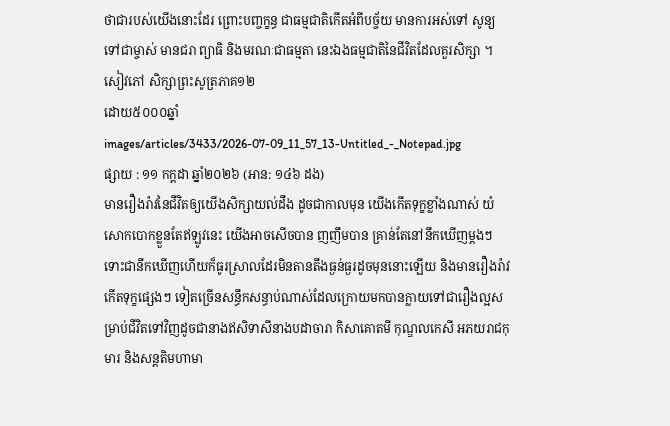ថាជារបស់យើងនោះដែរ ព្រោះបញ្ចក្ខន្ធ ជាធម្មជាតិកើតអំពីបច្ច័យ មានការអស់ទៅ សូន្យទៅជាម្ចាស់ មានជរា ព្យាធិ និងមរណៈជាធម្មតា នេះឯងធម្មជាតិនៃជីវិតដែលគួរសិក្សា ។
សៀវភៅ សិក្សាព្រះសូត្រភាគ១២
ដោយ៥០០០ឆ្នាំ
images/articles/3433/2026-07-09_11_57_13-Untitled_-_Notepad.jpg
ផ្សាយ : ១១ កក្តដា ឆ្នាំ២០២៦ (អាន: ១៤៦ ដង)
មានរឿងរ៉ាវនៃជីវិតឲ្យយើងសិក្សាយល់ដឹង ដូចជាកាលមុន យើងកើតទុក្ខខ្លាំងណាស់ យំសោកបោកខ្លួនតែឥឡូវនេះ យើងអាចសើចបាន ញញឹមបាន គ្រាន់តែនៅនឹកឃើញម្ដងៗ ទោះជានឹកឃើញហើយក៏ធូរស្រាលដែរមិនតានតឹងធ្ងន់ធ្ងរដូចមុននោះឡើយ និងមានរឿងរ៉ាវកើតទុក្ខផ្សេងៗ ទៀតច្រើនសន្ធឹកសន្ធាប់ណាស់ដែលក្រោយមកបានក្លាយទៅជារឿងល្អសម្រាប់ជីវិតទៅវិញដូចជានាងឥសិទាសីនាងបដាចារា កិសាគោតមី កុណ្ឌលកេសី អភយរាជកុមារ និងសន្តតិមហាមា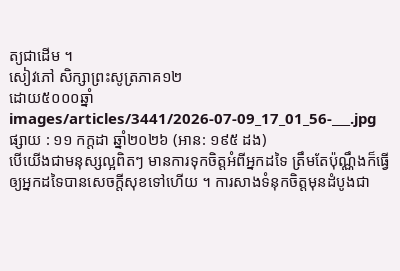ត្យជាដើម ។
សៀវភៅ សិក្សាព្រះសូត្រភាគ១២
ដោយ៥០០០ឆ្នាំ
images/articles/3441/2026-07-09_17_01_56-___.jpg
ផ្សាយ : ១១ កក្តដា ឆ្នាំ២០២៦ (អាន: ១៩៥ ដង)
បើយើងជាមនុស្សល្អពិតៗ មានការទុកចិត្តអំពីអ្នកដទៃ ត្រឹមតែប៉ុណ្ណឹងក៏ធ្វើឲ្យអ្នកដទៃបានសេចក្ដីសុខទៅហើយ ។ ការសាងទំនុកចិត្តមុនដំបូងជា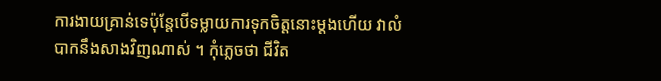ការងាយគ្រាន់ទេប៉ុន្តែបើទម្លាយការទុកចិត្តនោះម្ដងហើយ វាលំបាកនឹងសាងវិញណាស់ ។ កុំភ្លេចថា ជីវិត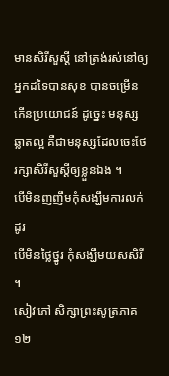មានសិរីសួស្ដី នៅត្រង់រស់នៅឲ្យអ្នកដទៃបានសុខ បានចម្រើន កើនប្រយោជន៍ ដូច្នេះ មនុស្សឆ្លាតល្អ គឺជាមនុស្សដែលចេះថែរក្សាសិរីសួស្ដីឲ្យខ្លួនឯង ។
បើមិនញញឹមកុំសង្ឃឹមការលក់ដូរ
បើមិនថ្លៃថ្នូរ កុំសង្ឃឹមយសសិរី ។
សៀវភៅ សិក្សាព្រះសូត្រភាគ១២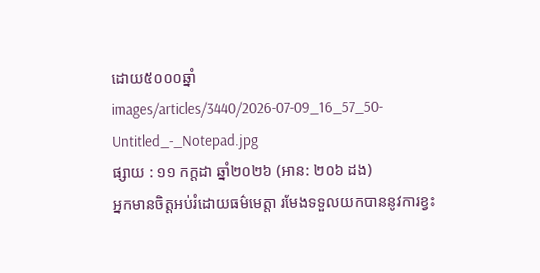ដោយ៥០០០ឆ្នាំ
images/articles/3440/2026-07-09_16_57_50-Untitled_-_Notepad.jpg
ផ្សាយ : ១១ កក្តដា ឆ្នាំ២០២៦ (អាន: ២០៦ ដង)
អ្នកមានចិត្តអប់រំដោយធម៌មេត្តា រមែងទទួលយកបាននូវការខ្វះ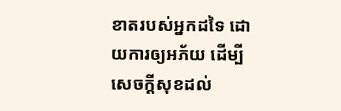ខាតរបស់អ្នកដទៃ ដោយការឲ្យអភ័យ ដើម្បីសេចក្ដីសុខដល់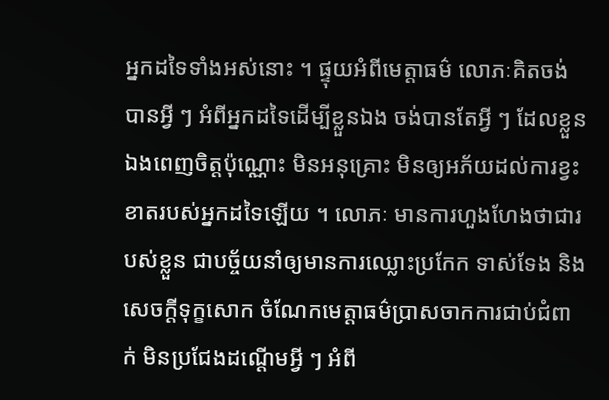អ្នកដទៃទាំងអស់នោះ ។ ផ្ទុយអំពីមេត្តាធម៌ លោភៈគិតចង់បានអ្វី ៗ អំពីអ្នកដទៃដើម្បីខ្លួនឯង ចង់បានតែអ្វី ៗ ដែលខ្លួនឯងពេញចិត្តប៉ុណ្ណោះ មិនអនុគ្រោះ មិនឲ្យអភ័យដល់ការខ្វះខាតរបស់អ្នកដទៃឡើយ ។ លោភៈ មានការហួងហែងថាជារបស់ខ្លួន ជាបច្ច័យនាំឲ្យមានការឈ្លោះប្រកែក ទាស់ទែង និងសេចក្ដីទុក្ខសោក ចំណែកមេត្តាធម៌ប្រាសចាកការជាប់ជំពាក់ មិនប្រជែងដណ្ដើមអ្វី ៗ អំពី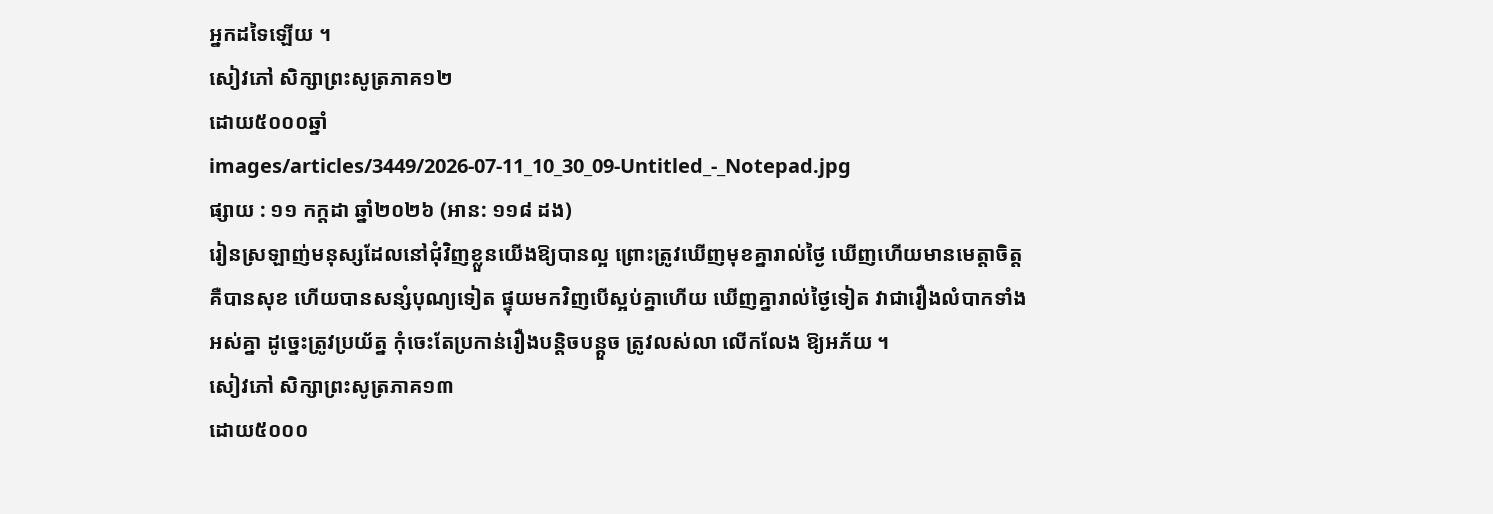អ្នកដទៃឡើយ ។
សៀវភៅ សិក្សាព្រះសូត្រភាគ១២
ដោយ៥០០០ឆ្នាំ
images/articles/3449/2026-07-11_10_30_09-Untitled_-_Notepad.jpg
ផ្សាយ : ១១ កក្តដា ឆ្នាំ២០២៦ (អាន: ១១៨ ដង)
រៀនស្រឡាញ់មនុស្សដែលនៅជុំវិញខ្លួនយើងឱ្យបានល្អ ព្រោះត្រូវឃើញមុខគ្នារាល់ថ្ងៃ ឃើញហើយមានមេត្តាចិត្ត គឺបានសុខ ហើយបានសន្សំបុណ្យទៀត ផ្ទុយមកវិញបើស្អប់គ្នាហើយ ឃើញគ្នារាល់ថ្ងៃទៀត វាជារឿងលំបាកទាំងអស់គ្នា ដូច្នេះត្រូវប្រយ័ត្ន កុំចេះតែប្រកាន់រឿងបន្តិចបន្តួច ត្រូវលស់លា លើកលែង ឱ្យអភ័យ ។
សៀវភៅ សិក្សាព្រះសូត្រភាគ១៣
ដោយ៥០០០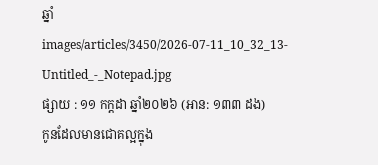ឆ្នាំ
images/articles/3450/2026-07-11_10_32_13-Untitled_-_Notepad.jpg
ផ្សាយ : ១១ កក្តដា ឆ្នាំ២០២៦ (អាន: ១៣៣ ដង)
កូនដែលមានជោគល្អក្នុង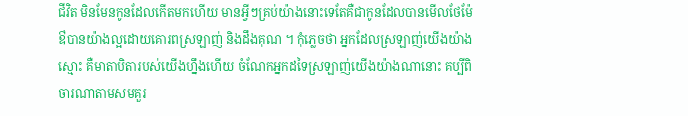ជីវិត មិនមែនកូនដែលកើតមកហើយ មានអ្វីៗគ្រប់យ៉ាងនោះទេតែគឺជាកូនដែលបានមើលថែម៉ែឳបានយ៉ាងល្អដោយគោរពស្រឡាញ់ និងដឹងគុណ ។ កុំភ្លេចថា អ្នកដែលស្រឡាញ់យើងយ៉ាងស្មោះ គឺមាតាបិតារបស់យើងហ្នឹងហើយ ចំណែកអ្នកដទៃស្រឡាញ់យើងយ៉ាងណានោះ គប្បីពិចារណាតាមសមគួរ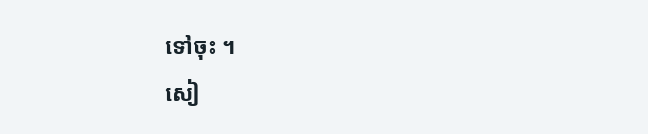ទៅចុះ ។
សៀ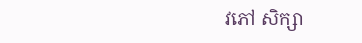វភៅ សិក្សា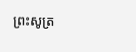ព្រះសូត្រ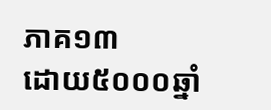ភាគ១៣
ដោយ៥០០០ឆ្នាំ